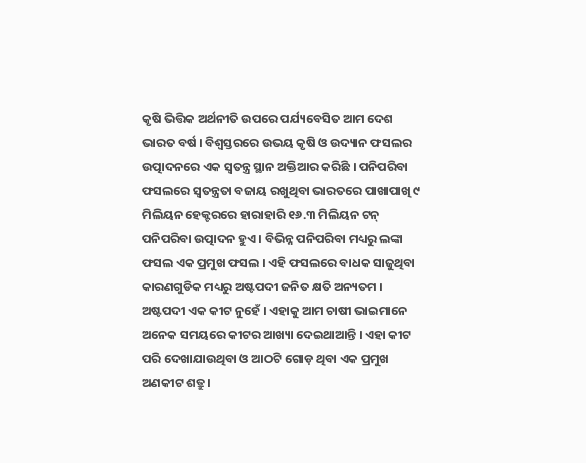କୃଷି ଭିତ୍ତିକ ଅର୍ଥନୀତି ଉପରେ ପର୍ଯ୍ୟବେସିତ ଆମ ଦେଶ ଭାରତ ବର୍ଷ । ବିଶ୍ଵସ୍ତରରେ ଉଭୟ କୃଷି ଓ ଉଦ୍ୟାନ ଫସଲର ଉତ୍ପାଦନରେ ଏକ ସ୍ଵତନ୍ତ୍ର ସ୍ଥାନ ଅକ୍ତିଆର କରିଛି । ପନିପରିବା ଫସଲରେ ସ୍ଵତନ୍ତ୍ରତା ବଜାୟ ରଖୁଥିବା ଭାରତରେ ପାଖାପାଖି ୯ ମିଲିୟନ ହେକ୍ଟରରେ ହାରାହାରି ୧୬.୩ ମିଲିୟନ ଟନ୍ ପନିପରିବା ଉତ୍ପାଦନ ହୁଏ । ବିଭିନ୍ନ ପନିପରିବା ମଧ୍ୟରୁ ଲଙ୍କା ଫସଲ ଏକ ପ୍ରମୁଖ ଫସଲ । ଏହି ଫସଲରେ ବାଧକ ସାଜୁଥିବା କାରଣଗୁଡିକ ମଧ୍ୟରୁ ଅଷ୍ଟପଦୀ ଜନିତ କ୍ଷତି ଅନ୍ୟତମ ।
ଅଷ୍ଟପଦୀ ଏକ କୀଟ ନୁହେଁ । ଏହାକୁ ଆମ ଚାଷୀ ଭାଇମାନେ ଅନେକ ସମୟରେ କୀଟର ଆଖ୍ୟା ଦେଇଥାଆନ୍ତି । ଏହା କୀଟ ପରି ଦେଖାଯାଉଥିବା ଓ ଆଠଟି ଗୋଡ଼ ଥିବା ଏକ ପ୍ରମୁଖ ଅଣକୀଟ ଶତ୍ରୁ ।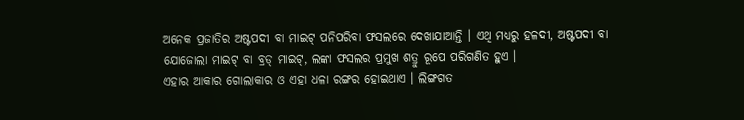ଅନେକ ପ୍ରଜାତିର ଅଷ୍ଟପଦୀ ବା ମାଇଟ୍ ପନିପରିବା ଫସଲରେ ଦେଖାଯାଆନ୍ତି । ଏଥି ମଧ୍ୟରୁ ହଳଦୀ, ଅଷ୍ଟପଦୀ ବା ଯୋଜୋଲା ମାଇଟ୍ ବା ବ୍ରଡ୍ ମାଇଟ୍, ଲଙ୍କା ଫସଲର ପ୍ରମୁଖ ଶତ୍ରୁ ରୂପେ ପରିଗଣିତ ହୁଏ ।
ଏହାର ଆକାର ଗୋଲାକାର ଓ ଏହା ଧଳା ରଙ୍ଗର ହୋଇଥାଏ । ଲିଙ୍ଗଗତ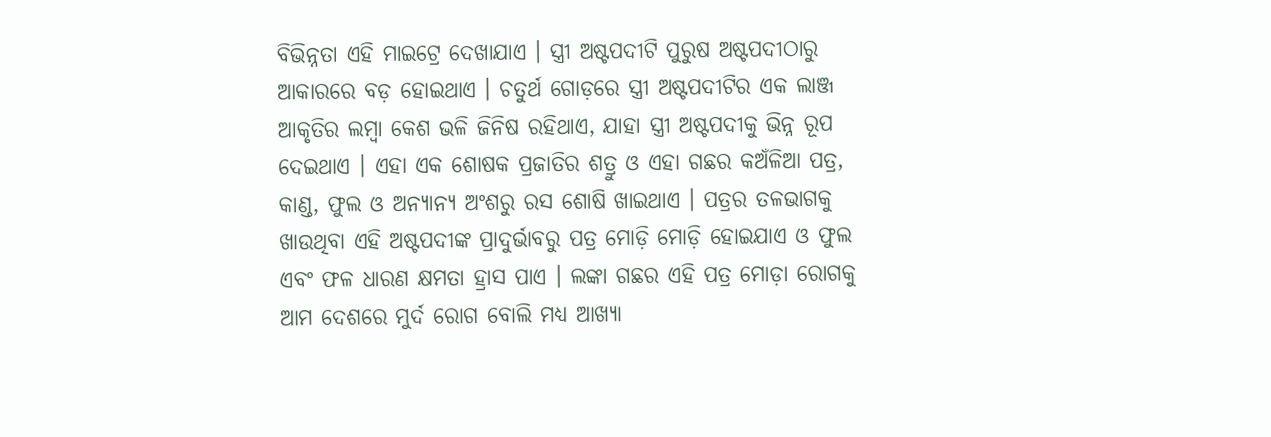ବିଭିନ୍ନତା ଏହି ମାଇଟ୍ରେ ଦେଖାଯାଏ । ସ୍ତ୍ରୀ ଅଷ୍ଟପଦୀଟି ପୁରୁଷ ଅଷ୍ଟପଦୀଠାରୁ ଆକାରରେ ବଡ଼ ହୋଇଥାଏ । ଚତୁର୍ଥ ଗୋଡ଼ରେ ସ୍ତ୍ରୀ ଅଷ୍ଟପଦୀଟିର ଏକ ଲାଞ୍ଜ ଆକୃତିର ଲମ୍ବା କେଶ ଭଳି ଜିନିଷ ରହିଥାଏ, ଯାହା ସ୍ତ୍ରୀ ଅଷ୍ଟପଦୀକୁ ଭିନ୍ନ ରୂପ ଦେଇଥାଏ । ଏହା ଏକ ଶୋଷକ ପ୍ରଜାତିର ଶତ୍ରୁ ଓ ଏହା ଗଛର କଅଁଳିଆ ପତ୍ର, କାଣ୍ଡ, ଫୁଲ ଓ ଅନ୍ୟାନ୍ୟ ଅଂଶରୁ ରସ ଶୋଷି ଖାଇଥାଏ । ପତ୍ରର ତଳଭାଗକୁ ଖାଉଥିବା ଏହି ଅଷ୍ଟପଦୀଙ୍କ ପ୍ରାଦୁର୍ଭାବରୁ ପତ୍ର ମୋଡ଼ି ମୋଡ଼ି ହୋଇଯାଏ ଓ ଫୁଲ ଏବଂ ଫଳ ଧାରଣ କ୍ଷମତା ହ୍ରାସ ପାଏ । ଲଙ୍କା ଗଛର ଏହି ପତ୍ର ମୋଡ଼ା ରୋଗକୁ ଆମ ଦେଶରେ ମୁର୍ଦ ରୋଗ ବୋଲି ମଧ୍ୟ ଆଖ୍ୟା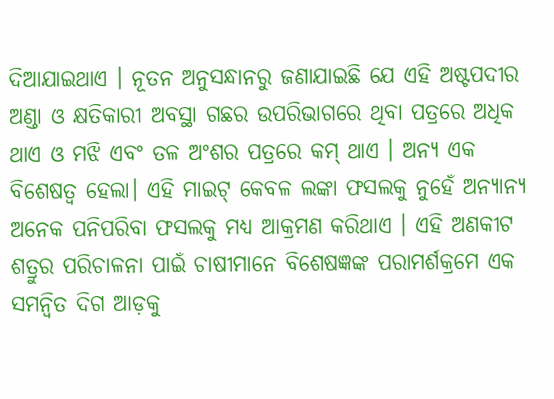ଦିଆଯାଇଥାଏ । ନୂତନ ଅନୁସନ୍ଧାନରୁ ଜଣାଯାଇଛି ଯେ ଏହି ଅଷ୍ଟପଦୀର ଅଣ୍ଡା ଓ କ୍ଷତିକାରୀ ଅବସ୍ଥା ଗଛର ଉପରିଭାଗରେ ଥିବା ପତ୍ରରେ ଅଧିକ ଥାଏ ଓ ମଝି ଏବଂ ତଳ ଅଂଶର ପତ୍ରରେ କମ୍ ଥାଏ । ଅନ୍ୟ ଏକ ବିଶେଷତ୍ବ ହେଲା। ଏହି ମାଇଟ୍ କେବଳ ଲଙ୍କା ଫସଲକୁ ନୁହେଁ ଅନ୍ୟାନ୍ୟ ଅନେକ ପନିପରିବା ଫସଲକୁ ମଧ୍ୟ ଆକ୍ରମଣ କରିଥାଏ । ଏହି ଅଣକୀଟ ଶତ୍ରୁର ପରିଚାଳନା ପାଇଁ ଚାଷୀମାନେ ବିଶେଷଜ୍ଞଙ୍କ ପରାମର୍ଶକ୍ରମେ ଏକ ସମନ୍ୱିତ ଦିଗ ଆଡ଼କୁ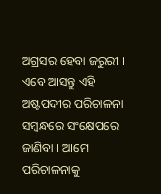ଅଗ୍ରସର ହେବା ଜରୁରୀ । ଏବେ ଆସନ୍ତୁ ଏହି ଅଷ୍ଟପଦୀର ପରିଚାଳନା ସମ୍ବନ୍ଧରେ ସଂକ୍ଷେପରେ ଜାଣିବା । ଆମେ ପରିଚାଳନାକୁ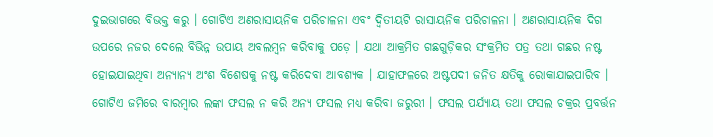ଦୁଇଭାଗରେ ବିଭକ୍ତ କରୁ । ଗୋଟିଏ ଅଣରାସାୟନିକ ପରିଚାଳନା ଏବଂ ଦ୍ଵିତୀୟଟି ରାସାୟନିକ ପରିଚାଳନା । ଅଣରାସାୟନିକ ଦିଗ ଉପରେ ନଜର ଦେଲେ ବିଭିନ୍ନ ଉପାୟ ଅବଲମ୍ବନ କରିବାକୁ ପଡ଼େ । ଯଥା ଆକ୍ରମିତ ଗଛଗୁଡ଼ିକର ସଂକ୍ରମିତ ପତ୍ର ତଥା ଗଛର ନଷ୍ଟ ହୋଇଯାଇଥିବା ଅନ୍ୟାନ୍ୟ ଅଂଶ ବିଶେଷକୁ ନଷ୍ଟ କରିଦେବା ଆବଶ୍ୟକ । ଯାହାଫଳରେ ଅଷ୍ଟପଦୀ ଜନିତ କ୍ଷତିକୁ ରୋକାଯାଇପାରିବ । ଗୋଟିଏ ଜମିରେ ବାରମ୍ବାର ଲଙ୍କା ଫସଲ ନ କରି ଅନ୍ୟ ଫସଲ ମଧ୍ୟ କରିବା ଜରୁରୀ । ଫସଲ ପର୍ଯ୍ୟାୟ ତଥା ଫସଲ ଚକ୍ରର ପ୍ରବର୍ତ୍ତନ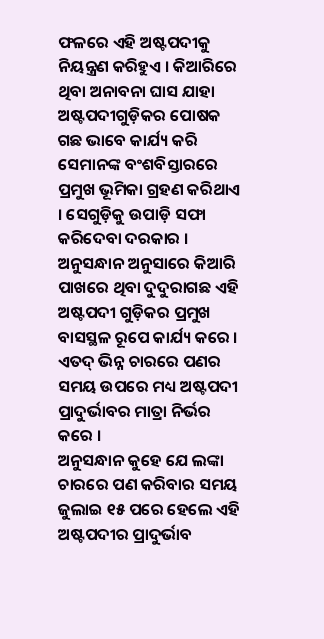ଫଳରେ ଏହି ଅଷ୍ଟପଦୀକୁ ନିୟନ୍ତ୍ରଣ କରିହୁଏ । କିଆରିରେ ଥିବା ଅନାବନା ଘାସ ଯାହା ଅଷ୍ଟପଦୀଗୁଡ଼ିକର ପୋଷକ ଗଛ ଭାବେ କାର୍ଯ୍ୟ କରି ସେମାନଙ୍କ ବଂଶବିସ୍ତାରରେ ପ୍ରମୁଖ ଭୂମିକା ଗ୍ରହଣ କରିଥାଏ । ସେଗୁଡ଼ିକୁ ଉପାଡ଼ି ସଫା କରିଦେବା ଦରକାର । ଅନୁସନ୍ଧାନ ଅନୁସାରେ କିଆରି ପାଖରେ ଥିବା ଦୁଦୁରାଗଛ ଏହି ଅଷ୍ଟପଦୀ ଗୁଡ଼ିକର ପ୍ରମୁଖ ବାସସ୍ଥଳ ରୂପେ କାର୍ଯ୍ୟ କରେ । ଏତଦ୍ ଭିନ୍ନ ଚାରରେ ପଣର ସମୟ ଉପରେ ମଧ୍ୟ ଅଷ୍ଟପଦୀ ପ୍ରାଦୁର୍ଭାବର ମାତ୍ରା ନିର୍ଭର କରେ ।
ଅନୁସନ୍ଧାନ କୁହେ ଯେ ଲଙ୍କା ଚାରରେ ପଣ କରିବାର ସମୟ ଜୁଲାଇ ୧୫ ପରେ ହେଲେ ଏହି ଅଷ୍ଟପଦୀର ପ୍ରାଦୁର୍ଭାବ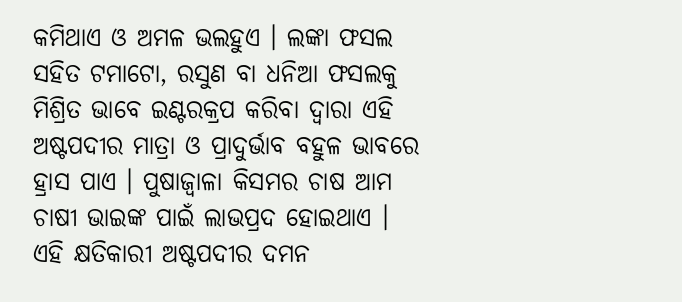କମିଥାଏ ଓ ଅମଳ ଭଲହୁଏ । ଲଙ୍କା ଫସଲ ସହିତ ଟମାଟୋ, ରସୁଣ ବା ଧନିଆ ଫସଲକୁ ମିଶ୍ରିତ ଭାବେ ଇଣ୍ଟରକ୍ରପ କରିବା ଦ୍ଵାରା ଏହି ଅଷ୍ଟପଦୀର ମାତ୍ରା ଓ ପ୍ରାଦୁର୍ଭାବ ବହୁଳ ଭାବରେ ହ୍ରାସ ପାଏ । ପୁଷାଜ୍ଵାଳା କିସମର ଚାଷ ଆମ ଚାଷୀ ଭାଇଙ୍କ ପାଇଁ ଲାଭପ୍ରଦ ହୋଇଥାଏ । ଏହି କ୍ଷତିକାରୀ ଅଷ୍ଟପଦୀର ଦମନ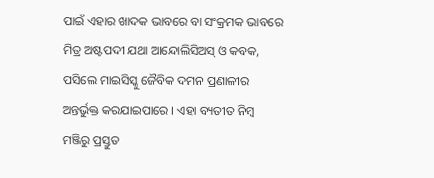ପାଇଁ ଏହାର ଖାଦକ ଭାବରେ ବା ସଂକ୍ରମକ ଭାବରେ ମିତ୍ର ଅଷ୍ଟପଦୀ ଯଥା ଆନ୍ଦୋଲିସିଅସ୍ ଓ କବକ, ପସିଲେ ମାଇସିସ୍କୁ ଜୈବିକ ଦମନ ପ୍ରଣାଳୀର ଅନ୍ତର୍ଭୁକ୍ତ କରଯାଇପାରେ । ଏହା ବ୍ୟତୀତ ନିମ୍ବ ମଞ୍ଜିରୁ ପ୍ରସ୍ତୁତ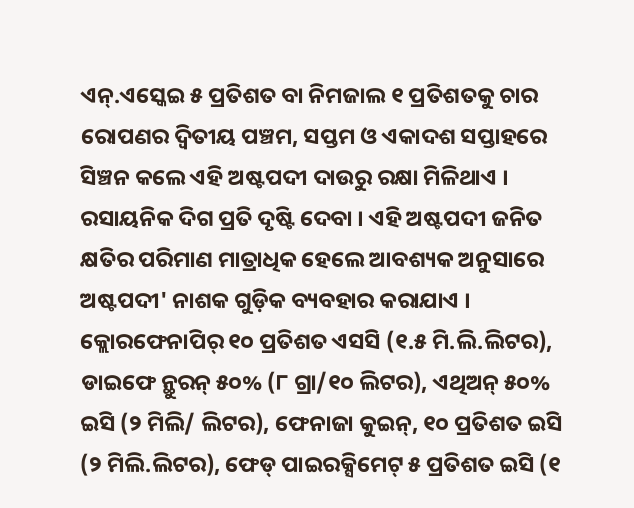ଏନ୍.ଏସ୍କେଇ ୫ ପ୍ରତିଶତ ବା ନିମଜାଲ ୧ ପ୍ରତିଶତକୁ ଚାର ରୋପଣର ଦ୍ଵିତୀୟ ପଞ୍ଚମ, ସପ୍ତମ ଓ ଏକାଦଶ ସପ୍ତାହରେ ସିଞ୍ଚନ କଲେ ଏହି ଅଷ୍ଟପଦୀ ଦାଉରୁ ରକ୍ଷା ମିଳିଥାଏ । ରସାୟନିକ ଦିଗ ପ୍ରତି ଦୃଷ୍ଟି ଦେବା । ଏହି ଅଷ୍ଟପଦୀ ଜନିତ କ୍ଷତିର ପରିମାଣ ମାତ୍ରାଧିକ ହେଲେ ଆବଶ୍ୟକ ଅନୁସାରେ ଅଷ୍ଟପଦୀ' ନାଶକ ଗୁଡ଼ିକ ବ୍ୟବହାର କରାଯାଏ ।
କ୍ଲୋରଫେନାପିର୍ ୧୦ ପ୍ରତିଶତ ଏସସି (୧.୫ ମି.ଲି.ଲିଟର), ଡାଇଫେ ନ୍ଥୁରନ୍ ୫୦% (୮ ଗ୍ରା/୧୦ ଲିଟର), ଏଥିଅନ୍ ୫୦% ଇସି (୨ ମିଲି/ ଲିଟର), ଫେନାଜା କୁଇନ୍, ୧୦ ପ୍ରତିଶତ ଇସି (୨ ମିଲି.ଲିଟର), ଫେଡ୍ ପାଇରକ୍ସିମେଟ୍ ୫ ପ୍ରତିଶତ ଇସି (୧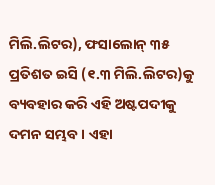ମିଲି.ଲିଟର), ଫସାଲୋନ୍ ୩୫ ପ୍ରତିଶତ ଇସି (୧.୩ ମିଲି.ଲିଟର)କୁ ବ୍ୟବହାର କରି ଏହି ଅଷ୍ଟପଦୀକୁ ଦମନ ସମ୍ଭବ । ଏହା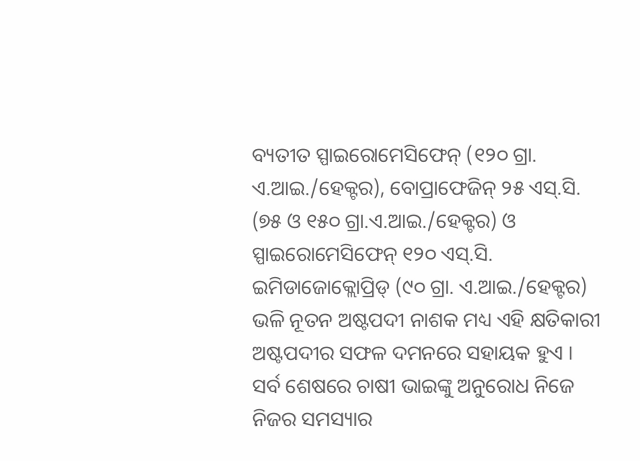ବ୍ୟତୀତ ସ୍ପାଇରୋମେସିଫେନ୍ (୧୨୦ ଗ୍ରା. ଏ.ଆଇ./ହେକ୍ଟର), ବୋପ୍ରାଫେଜିନ୍ ୨୫ ଏସ୍.ସି. (୭୫ ଓ ୧୫୦ ଗ୍ରା.ଏ.ଆଇ./ହେକ୍ଟର) ଓ ସ୍ପାଇରୋମେସିଫେନ୍ ୧୨୦ ଏସ୍.ସି. ଇମିଡାଜୋକ୍ଲୋପ୍ରିଡ୍ (୯୦ ଗ୍ରା. ଏ.ଆଇ./ହେକ୍ଟର) ଭଳି ନୂତନ ଅଷ୍ଟପଦୀ ନାଶକ ମଧ୍ୟ ଏହି କ୍ଷତିକାରୀ ଅଷ୍ଟପଦୀର ସଫଳ ଦମନରେ ସହାୟକ ହୁଏ ।
ସର୍ବ ଶେଷରେ ଚାଷୀ ଭାଇଙ୍କୁ ଅନୁରୋଧ ନିଜେ ନିଜର ସମସ୍ୟାର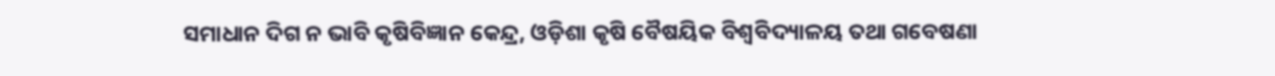ସମାଧାନ ଦିଗ ନ ଭାବି କୃଷିବିଜ୍ଞାନ କେନ୍ଦ୍ର, ଓଡ଼ିଶା କୃଷି ବୈଷୟିକ ବିଶ୍ଵବିଦ୍ୟାଳୟ ତଥା ଗବେଷଣା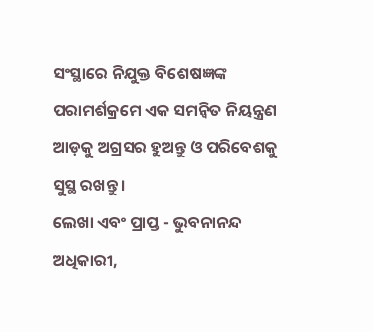ସଂସ୍ଥାରେ ନିଯୁକ୍ତ ବିଶେଷଜ୍ଞଙ୍କ ପରାମର୍ଶକ୍ରମେ ଏକ ସମନ୍ୱିତ ନିୟନ୍ତ୍ରଣ ଆଡ଼କୁ ଅଗ୍ରସର ହୁଅନ୍ତୁ ଓ ପରିବେଶକୁ ସୁସ୍ଥ ରଖନ୍ତୁ ।
ଲେଖା ଏବଂ ପ୍ରାପ୍ତ - ଭୁବନାନନ୍ଦ ଅଧିକାରୀ,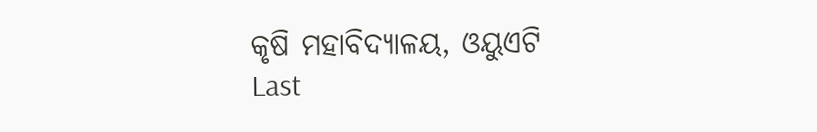କୃଷି ମହାବିଦ୍ୟାଳୟ, ଓୟୁଏଟି
Last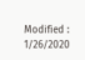Modified : 1/26/2020